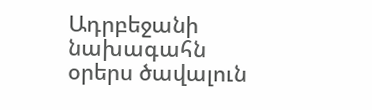Ադրբեջանի նախագահն օրերս ծավալուն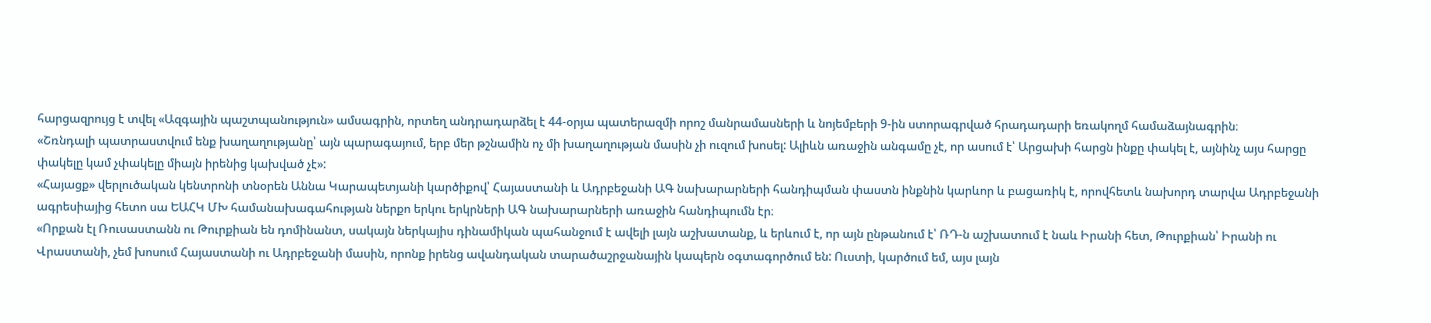հարցազրույց է տվել «Ազգային պաշտպանություն» ամսագրին, որտեղ անդրադարձել է 44-օրյա պատերազմի որոշ մանրամասների և նոյեմբերի 9-ին ստորագրված հրադադարի եռակողմ համաձայնագրին։
«Շռնդալի պատրաստվում ենք խաղաղությանը՝ այն պարագայում, երբ մեր թշնամին ոչ մի խաղաղության մասին չի ուզում խոսել: Ալիևն առաջին անգամը չէ, որ ասում է՝ Արցախի հարցն ինքը փակել է, այնինչ այս հարցը փակելը կամ չփակելը միայն իրենից կախված չէ»:
«Հայացք» վերլուծական կենտրոնի տնօրեն Աննա Կարապետյանի կարծիքով՝ Հայաստանի և Ադրբեջանի ԱԳ նախարարների հանդիպման փաստն ինքնին կարևոր և բացառիկ է, որովհետև նախորդ տարվա Ադրբեջանի ագրեսիայից հետո սա ԵԱՀԿ ՄԽ համանախագահության ներքո երկու երկրների ԱԳ նախարարների առաջին հանդիպումն էր։
«Որքան էլ Ռուսաստանն ու Թուրքիան են դոմինանտ, սակայն ներկայիս դինամիկան պահանջում է ավելի լայն աշխատանք, և երևում է, որ այն ընթանում է՝ ՌԴ-ն աշխատում է նաև Իրանի հետ, Թուրքիան՝ Իրանի ու Վրաստանի, չեմ խոսում Հայաստանի ու Ադրբեջանի մասին, որոնք իրենց ավանդական տարածաշրջանային կապերն օգտագործում են: Ուստի, կարծում եմ, այս լայն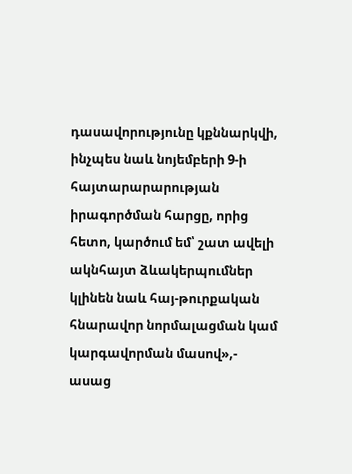դասավորությունը կքննարկվի, ինչպես նաև նոյեմբերի 9-ի հայտարարարության իրագործման հարցը, որից հետո, կարծում եմ՝ շատ ավելի ակնհայտ ձևակերպումներ կլինեն նաև հայ-թուրքական հնարավոր նորմալացման կամ կարգավորման մասով»,- ասաց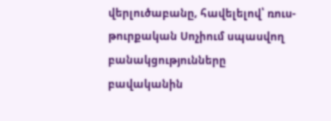վերլուծաբանը, հավելելով՝ ռուս-թուրքական Սոչիում սպասվող բանակցությունները բավականին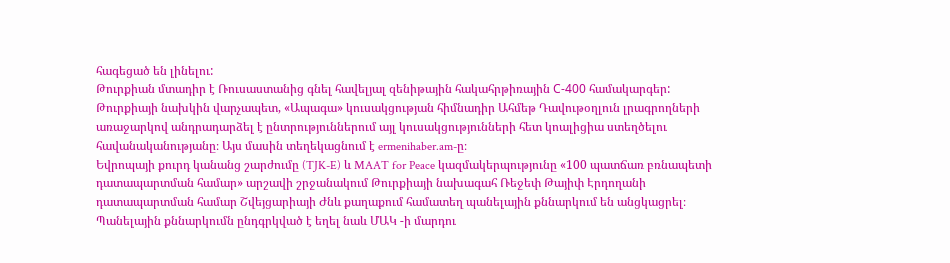հագեցած են լինելու:
Թուրքիան մտադիր է Ռուսաստանից գնել հավելյալ զենիթային հակահրթիռային С-400 համակարգեր:
Թուրքիայի նախկին վարչապետ, «Ապագա» կուսակցության հիմնադիր Ահմեթ Դավութօղլուն լրագրողների առաջարկով անդրադարձել է ընտրություններում այլ կուսակցությունների հետ կոալիցիա ստեղծելու հավանականությանը։ Այս մասին տեղեկացնում է ermenihaber.am-ը։
Եվրոպայի քուրդ կանանց շարժումը (TJK-E) և MAAT for Peace կազմակերպությունը «100 պատճառ բռնապետի դատապարտման համար» արշավի շրջանակում Թուրքիայի նախագահ Ռեջեփ Թայիփ Էրդողանի դատապարտման համար Շվեյցարիայի Ժնև քաղաքում համատեղ պանելային քննարկում են անցկացրել։ Պանելային քննարկումն ընդգրկված է եղել նաև ՄԱԿ -ի մարդու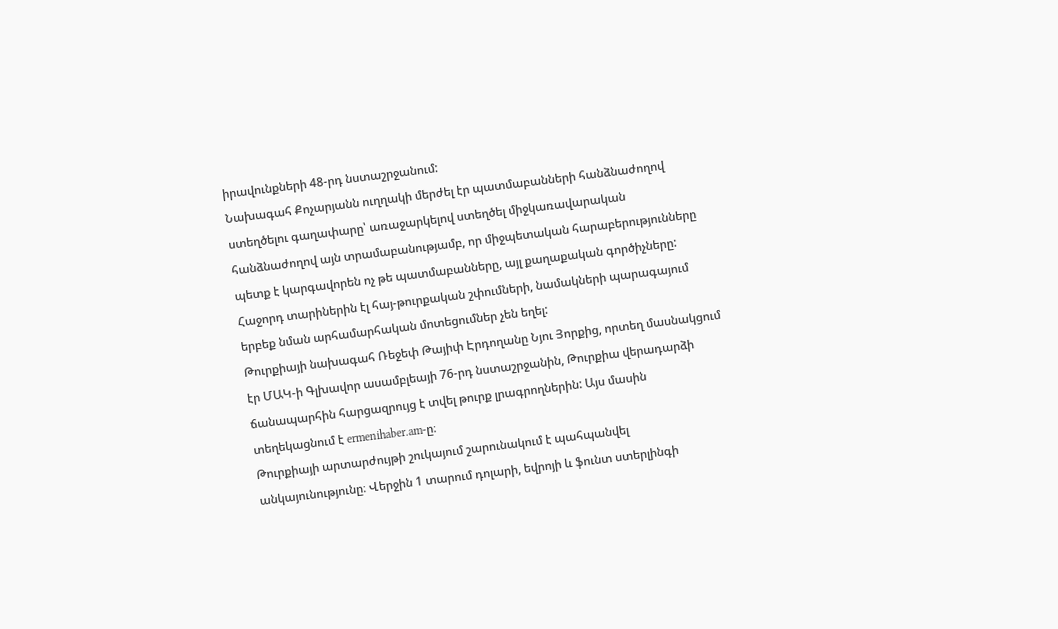իրավունքների 48-րդ նստաշրջանում:
Նախագահ Քոչարյանն ուղղակի մերժել էր պատմաբանների հանձնաժողով ստեղծելու գաղափարը՝ առաջարկելով ստեղծել միջկառավարական հանձնաժողով այն տրամաբանությամբ, որ միջպետական հարաբերությունները պետք է կարգավորեն ոչ թե պատմաբանները, այլ քաղաքական գործիչները: Հաջորդ տարիներին էլ հայ-թուրքական շփումների, նամակների պարագայում երբեք նման արհամարհական մոտեցումներ չեն եղել:
Թուրքիայի նախագահ Ռեջեփ Թայիփ Էրդողանը Նյու Յորքից, որտեղ մասնակցում էր ՄԱԿ-ի Գլխավոր ասամբլեայի 76-րդ նստաշրջանին, Թուրքիա վերադարձի ճանապարհին հարցազրույց է տվել թուրք լրագրողներին: Այս մասին տեղեկացնում է ermenihaber.am-ը։
Թուրքիայի արտարժույթի շուկայում շարունակում է պահպանվել անկայունությունը։ Վերջին 1 տարում դոլարի, եվրոյի և ֆունտ ստերլինգի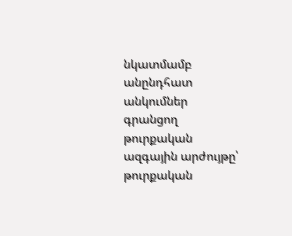նկատմամբ անընդհատ անկումներ գրանցող թուրքական ազգային արժույթը՝ թուրքական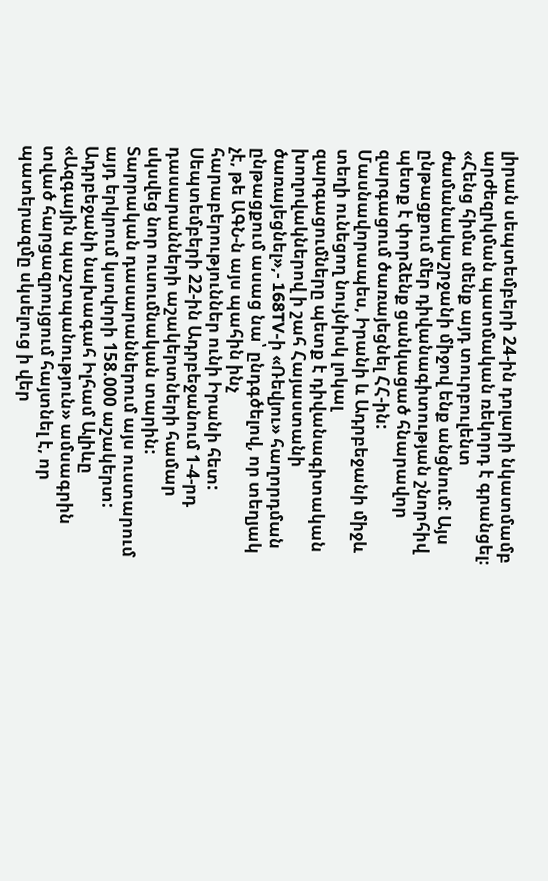լիրան սեպտեմբերի 24-ին դոլարի նկատմամբ արժեզրկման պատմական ռեկորդ է գրանցել։
«Հենց հիմա մենք այդ տուրբուլենտ ժամանակաշրջանի միջով ենք անցնում: Այս ընթացքում մեր դիվանագիտության շնորհիվ պետք է փորձենք ցանկացած հնարավոր զարգացում ծառայեցնել ՀՀ-ին: Մասնավորապես, Իրանի և Ադրբեջանի միջև տեղի ունեցող նույնիսկ լոկալ զարգացումները պետք է դիվանագիտական խողովակներով ի շահ Հայաստանի ծառայեցնել»,- 168TV-ի «Ռեվյու» հաղորդման ընթացքում ասաց նա՝ ընդգծելով, որ տեղյակ չէ, թե ԱԳՆ-ն այս պահին ինչ հարաբերություններ ունի Իրանի հետ:
Սեպտեմբերի 22-ին Ադրբեջանում 1-4-րդ դասարանների աշակերտների համար սկսվեց նոր ուսումնական տարին: Տարրական դասարաններում այս ուստարում այդ երկրում կսովորի 158.000 աշակերտ:
Ադրբեջանի նախագահ Իլհամ Ալիևը «Ազգային պաշտպանություն» ամսագրին տված հարցազրույցում հայտնել է, որ պատերազմը սկսելուց ի վեր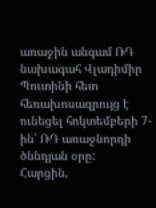առաջին անգամ ՌԴ նախագահ Վլադիմիր Պուտինի հետ հեռախոսազրույց է ունեցել հոկտեմբերի 7-ին՝ ՌԴ առաջնորդի ծննդյան օրը:
Հարցին,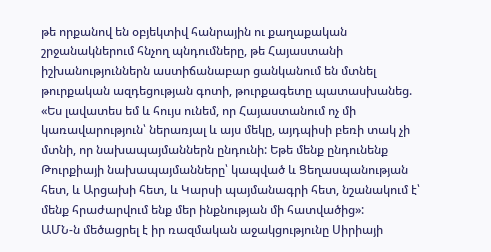թե որքանով են օբյեկտիվ հանրային ու քաղաքական շրջանակներում հնչող պնդումները, թե Հայաստանի իշխանություններն աստիճանաբար ցանկանում են մտնել թուրքական ազդեցության գոտի, թուրքագետը պատասխանեց. «Ես լավատես եմ և հույս ունեմ, որ Հայաստանում ոչ մի կառավարություն՝ ներառյալ և այս մեկը, այդպիսի բեռի տակ չի մտնի, որ նախապայմաններն ընդունի: Եթե մենք ընդունենք Թուրքիայի նախապայմանները՝ կապված և Ցեղասպանության հետ, և Արցախի հետ, և Կարսի պայմանագրի հետ, նշանակում է՝ մենք հրաժարվում ենք մեր ինքնության մի հատվածից»:
ԱՄՆ-ն մեծացրել է իր ռազմական աջակցությունը Սիրիայի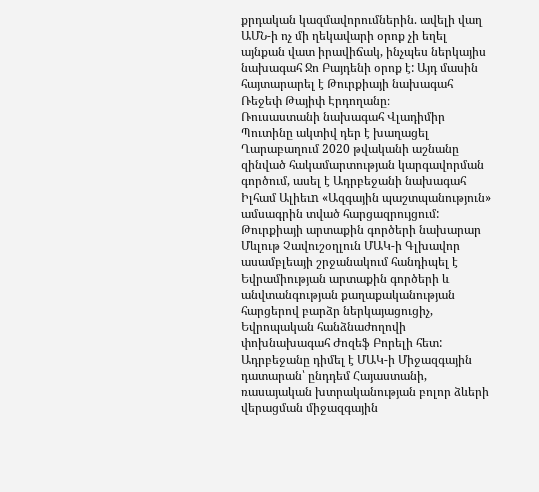քրդական կազմավորումներին. ավելի վաղ ԱՄՆ-ի ոչ մի ղեկավարի օրոք չի եղել այնքան վատ իրավիճակ, ինչպես ներկայիս նախագահ Ջո Բայդենի օրոք է: Այդ մասին հայտարարել է Թուրքիայի նախագահ Ռեջեփ Թայիփ Էրդողանը։
Ռուսաստանի նախագահ Վլադիմիր Պուտինը ակտիվ դեր է խաղացել Ղարաբաղում 2020 թվականի աշնանը զինված հակամարտության կարգավորման գործում, ասել է Ադրբեջանի նախագահ Իլհամ Ալիեւn «Ազգային պաշտպանություն» ամսագրին տված հարցազրույցում:
Թուրքիայի արտաքին գործերի նախարար Մևլութ Չավուշօղլուն ՄԱԿ-ի Գլխավոր ասամբլեայի շրջանակում հանդիպել է Եվրամիության արտաքին գործերի և անվտանգության քաղաքականության հարցերով բարձր ներկայացուցիչ, Եվրոպական հանձնաժողովի փոխնախագահ Ժոզեֆ Բորելի հետ:
Ադրբեջանը դիմել է ՄԱԿ-ի Միջազգային դատարան՝ ընդդեմ Հայաստանի, ռասայական խտրականության բոլոր ձևերի վերացման միջազգային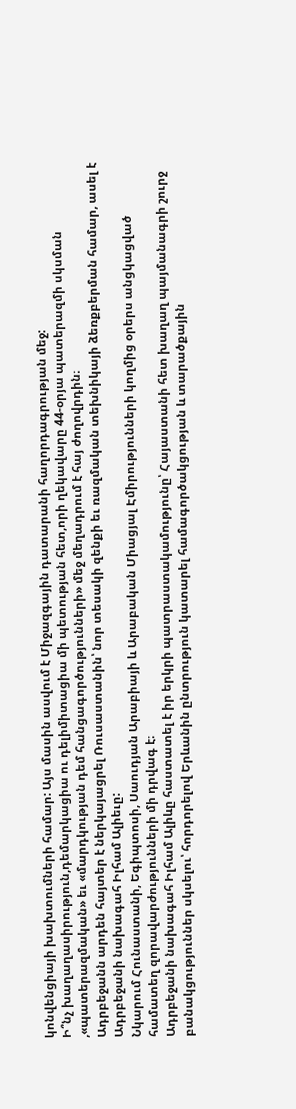կոնվենցիայի խախտումների համար: Այս մասին ասվում է Միջազգային դատարանի հաղորդագրության մեջ:
Ի՞նչ խաղաղասիրություն,դեմարկացիա ու դելիմիտացիա մի պետության հետ,որի ղեկավարը 44-օրյա պատերազմի սկսման ,«պատերազմական» եւ «մարդկության դեմ հանցագործությունների» մեջ մեղադրում է հայ ժողովրդին։
Ադրբեջանն արդեն հայտեր է ներկայացրել Ռուսաստանին՝ նոր տեսակի զենքի եւ ռազմական տեխնիկայի ձեռքբերման համար, ասել է Ադրբեջանի նախագահ Իլհամ Ալիեւը:
Նկարում Հունաստանի, Եգիպտոսի, Սաուդյան Արաբիայի և Արաբական Միացյալ Էմիրությունների կողմից օրերս անցկացված համատեղ զորավարժությունների մի դրվագ է։
Ադրբեջանի նախագահ Իլհամ Ալիևը հաստատել է իր երկրի պատրաստակամությունը՝ Հայաստանի հետ խաղաղ պայմանագրի շուրջ բանակցություններ սկսելու՝ հորդորելով Երևանին ընտրություն կատարել համագործակցության և տարածքային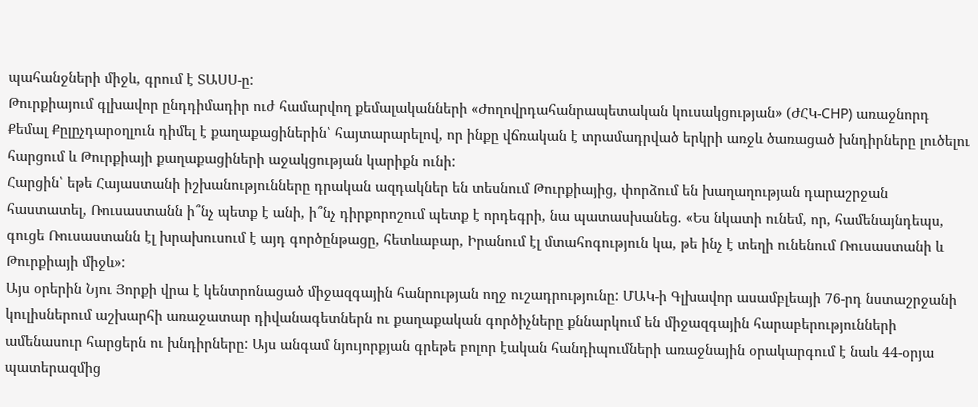պահանջների միջև, գրում է ՏԱՍՍ-ը:
Թուրքիայում գլխավոր ընդդիմադիր ուժ համարվող քեմալականների «Ժողովրդահանրապետական կուսակցության» (ԺՀԿ-CHP) առաջնորդ Քեմալ Քըլըչդարօղլուն դիմել է քաղաքացիներին՝ հայտարարելով, որ ինքը վճռական է տրամադրված երկրի առջև ծառացած խնդիրները լուծելու հարցում և Թուրքիայի քաղաքացիների աջակցության կարիքն ունի:
Հարցին՝ եթե Հայաստանի իշխանությունները դրական ազդակներ են տեսնում Թուրքիայից, փորձում են խաղաղության դարաշրջան հաստատել, Ռուսաստանն ի՞նչ պետք է անի, ի՞նչ դիրքորոշում պետք է որդեգրի, նա պատասխանեց. «Ես նկատի ունեմ, որ, համենայնդեպս, գուցե Ռուսաստանն էլ խրախուսում է այդ գործընթացը, հետևաբար, Իրանում էլ մտահոգություն կա, թե ինչ է տեղի ունենում Ռուսաստանի և Թուրքիայի միջև»:
Այս օրերին Նյու Յորքի վրա է կենտրոնացած միջազգային հանրության ողջ ուշադրությունը: ՄԱԿ-ի Գլխավոր ասամբլեայի 76-րդ նստաշրջանի կուլիսներում աշխարհի առաջատար դիվանագետներն ու քաղաքական գործիչները քննարկում են միջազգային հարաբերությունների ամենասուր հարցերն ու խնդիրները: Այս անգամ նյույորքյան գրեթե բոլոր էական հանդիպումների առաջնային օրակարգում է նաև 44-օրյա պատերազմից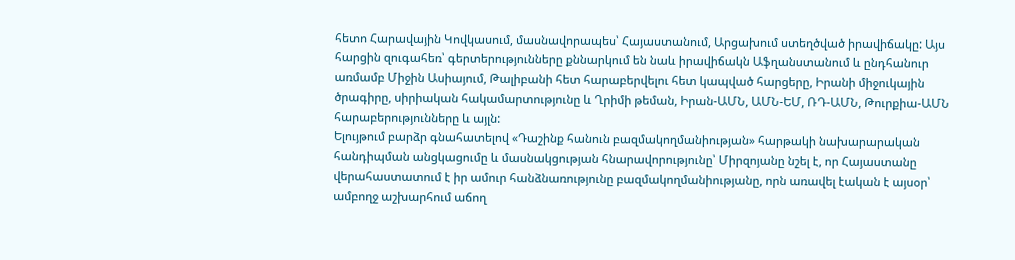հետո Հարավային Կովկասում, մասնավորապես՝ Հայաստանում, Արցախում ստեղծված իրավիճակը: Այս հարցին զուգահեռ՝ գերտերությունները քննարկում են նաև իրավիճակն Աֆղանստանում և ընդհանուր առմամբ Միջին Ասիայում, Թալիբանի հետ հարաբերվելու հետ կապված հարցերը, Իրանի միջուկային ծրագիրը, սիրիական հակամարտությունը և Ղրիմի թեման, Իրան-ԱՄՆ, ԱՄՆ-ԵՄ, ՌԴ-ԱՄՆ, Թուրքիա-ԱՄՆ հարաբերությունները և այլն:
Ելույթում բարձր գնահատելով «Դաշինք հանուն բազմակողմանիության» հարթակի նախարարական հանդիպման անցկացումը և մասնակցության հնարավորությունը՝ Միրզոյանը նշել է, որ Հայաստանը վերահաստատում է իր ամուր հանձնառությունը բազմակողմանիությանը, որն առավել էական է այսօր՝ ամբողջ աշխարհում աճող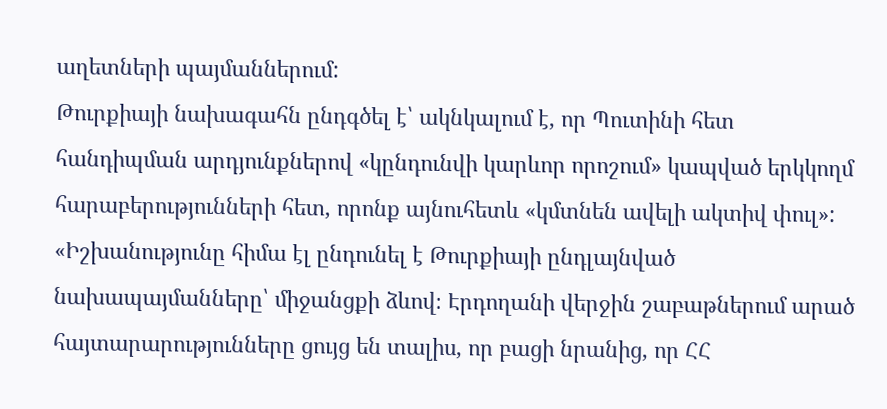աղետների պայմաններում:
Թուրքիայի նախագահն ընդգծել է՝ ակնկալում է, որ Պուտինի հետ հանդիպման արդյունքներով «կընդունվի կարևոր որոշում» կապված երկկողմ հարաբերությունների հետ, որոնք այնուհետև «կմտնեն ավելի ակտիվ փուլ»:
«Իշխանությունը հիմա էլ ընդունել է Թուրքիայի ընդլայնված նախապայմանները՝ միջանցքի ձևով։ Էրդողանի վերջին շաբաթներում արած հայտարարությունները ցույց են տալիս, որ բացի նրանից, որ ՀՀ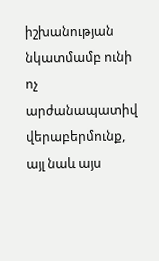իշխանության նկատմամբ ունի ոչ արժանապատիվ վերաբերմունք, այլ նաև այս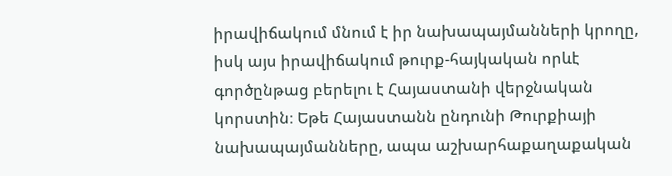իրավիճակում մնում է իր նախապայմանների կրողը, իսկ այս իրավիճակում թուրք-հայկական որևէ գործընթաց բերելու է Հայաստանի վերջնական կորստին։ Եթե Հայաստանն ընդունի Թուրքիայի նախապայմանները, ապա աշխարհաքաղաքական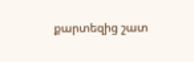քարտեզից շատ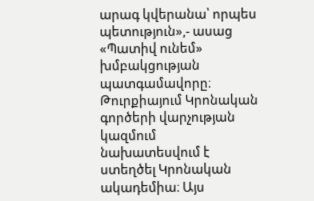արագ կվերանա՝ որպես պետություն»,- ասաց «Պատիվ ունեմ» խմբակցության պատգամավորը։
Թուրքիայում Կրոնական գործերի վարչության կազմում նախատեսվում է ստեղծել Կրոնական ակադեմիա։ Այս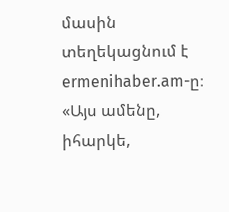մասին տեղեկացնում է ermenihaber.am-ը։
«Այս ամենը, իհարկե,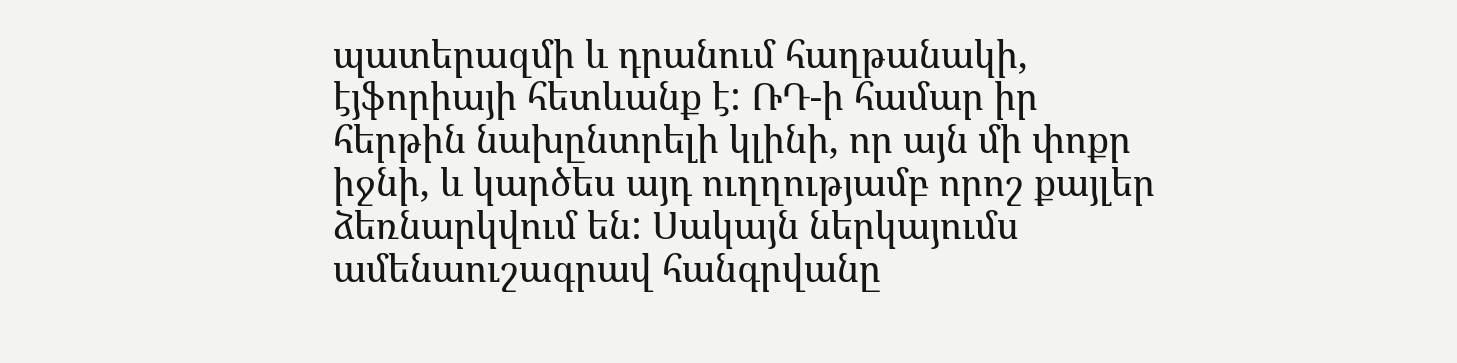պատերազմի և դրանում հաղթանակի, էյֆորիայի հետևանք է: ՌԴ-ի համար իր հերթին նախընտրելի կլինի, որ այն մի փոքր իջնի, և կարծես այդ ուղղությամբ որոշ քայլեր ձեռնարկվում են: Սակայն ներկայումս ամենաուշագրավ հանգրվանը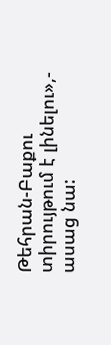Թեհրան-Բաքու տիրույթում է լինելու»,- ասաց նա: